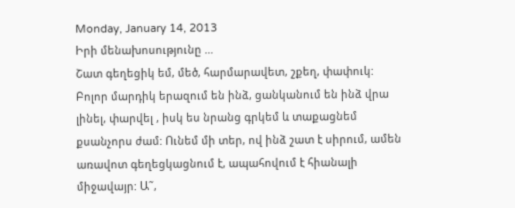Monday, January 14, 2013
Իրի մենախոսությունը …
Շատ գեղեցիկ եմ, մեծ, հարմարավետ, շքեղ, փափուկ: Բոլոր մարդիկ երազում են ինձ, ցանկանում են ինձ վրա լինել, փարվել , իսկ ես նրանց գրկեմ և տաքացնեմ քսանչորս ժամ: Ունեմ մի տեր, ով ինձ շատ է սիրում, ամեն առավոտ գեղեցկացնում է, ապահովում է հիանալի միջավայր: Ա˜,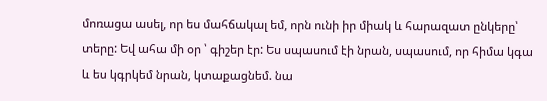մոռացա ասել, որ ես մահճակալ եմ, որն ունի իր միակ և հարազատ ընկերը՝ տերը: Եվ ահա մի օր ՝ գիշեր էր: Ես սպասում էի նրան, սպասում, որ հիմա կգա և ես կգրկեմ նրան, կտաքացնեմ. նա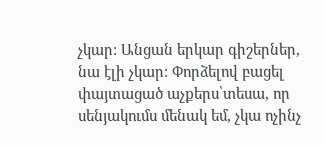չկար: Անցան երկար գիշերներ, նա էլի չկար: Փորձելով բացել փայտացած աչքերս՝տեսա, որ սենյակումս մենակ եմ, չկա ոչինչ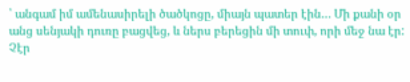՝ անգամ իմ ամենասիրելի ծածկոցը, միայն պատեր էին… Մի քանի օր անց սենյակի դուռը բացվեց, և ներս բերեցին մի տուփ, որի մեջ նա էր: Չէր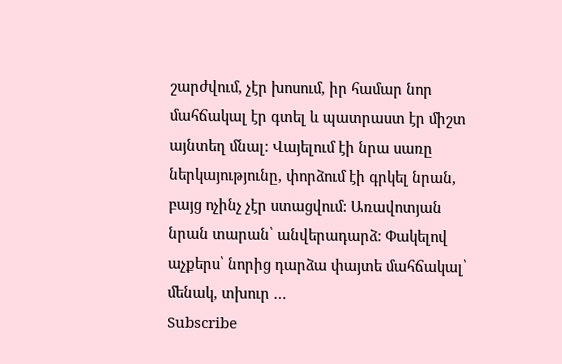շարժվում, չէր խոսում, իր համար նոր մահճակալ էր գտել և պատրաստ էր միշտ այնտեղ մնալ: Վայելում էի նրա սառը ներկայությունը, փորձում էի գրկել նրան, բայց ոչինչ չէր ստացվում: Առավոտյան նրան տարան՝ անվերադարձ: Փակելով աչքերս՝ նորից դարձա փայտե մահճակալ՝ մենակ, տխուր …
Subscribe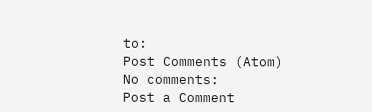to:
Post Comments (Atom)
No comments:
Post a Comment